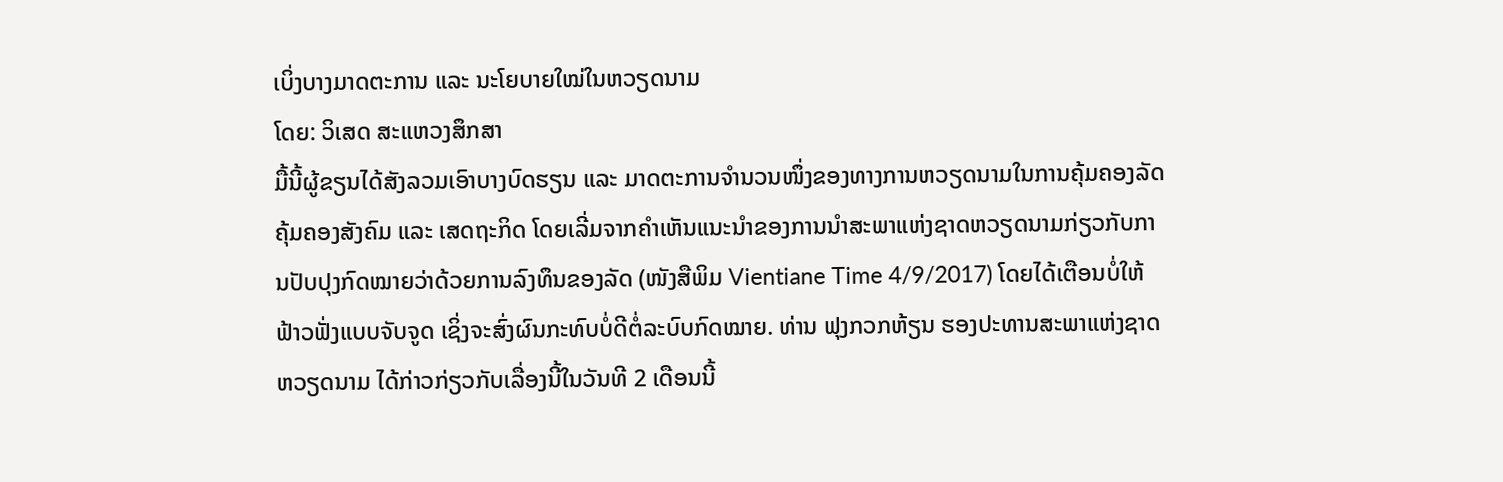ເບິ່ງບາງມາດຕະການ ແລະ ນະໂຍບາຍໃໝ່ໃນຫວຽດນາມ
ໂດຍ: ວິເສດ ສະແຫວງສຶກສາ
ມື້ນີ້ຜູ້ຂຽນໄດ້ສັງລວມເອົາບາງບົດຮຽນ ແລະ ມາດຕະການຈຳນວນໜຶ່ງຂອງທາງການຫວຽດນາມໃນການຄຸ້ມຄອງລັດຄຸ້ມຄອງສັງຄົມ ແລະ ເສດຖະກິດ ໂດຍເລີ່ມຈາກຄຳເຫັນແນະນຳຂອງການນຳສະພາແຫ່ງຊາດຫວຽດນາມກ່ຽວກັບການປັບປຸງກົດໝາຍວ່າດ້ວຍການລົງທຶນຂອງລັດ (ໜັງສືພິມ Vientiane Time 4/9/2017) ໂດຍໄດ້ເຕືອນບໍ່ໃຫ້ຟ້າວຟັ່ງແບບຈັບຈູດ ເຊິ່ງຈະສົ່ງຜົນກະທົບບໍ່ດີຕໍ່ລະບົບກົດໝາຍ. ທ່ານ ຟຸງກວກຫ້ຽນ ຮອງປະທານສະພາແຫ່ງຊາດຫວຽດນາມ ໄດ້ກ່າວກ່ຽວກັບເລື່ອງນີ້ໃນວັນທີ 2 ເດືອນນີ້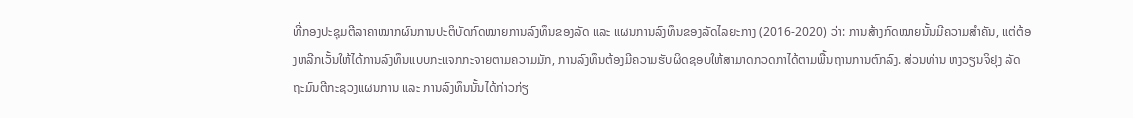ທີ່ກອງປະຊຸມຕີລາຄາໝາກຜົນການປະຕິບັດກົດໝາຍການລົງທຶນຂອງລັດ ແລະ ແຜນການລົງທຶນຂອງລັດໄລຍະກາງ (2016-2020) ວ່າ: ການສ້າງກົດໝາຍນັ້ນມີຄວາມສຳຄັນ, ແຕ່ຕ້ອງຫລີກເວັ້ນໃຫ້ໄດ້ການລົງທຶນແບບກະແຈກກະຈາຍຕາມຄວາມມັກ, ການລົງທຶນຕ້ອງມີຄວາມຮັບຜິດຊອບໃຫ້ສາມາດກວດກາໄດ້ຕາມພື້ນຖານການຕົກລົງ. ສ່ວນທ່ານ ຫງວຽນຈິຢຸງ ລັດຖະມົນຕີກະຊວງແຜນການ ແລະ ການລົງທຶນນັ້ນໄດ້ກ່າວກ່ຽ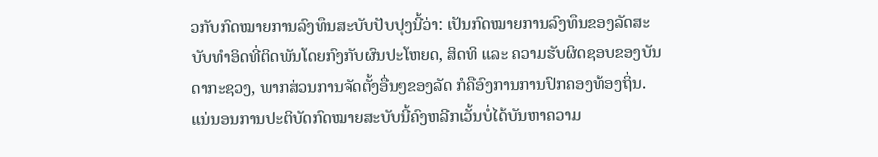ວກັບກົດໝາຍການລົງທຶນສະບັບປັບປຸງນີ້ວ່າ: ເປັນກົດໝາຍການລົງທຶນຂອງລັດສະບັບທຳອິດທີ່ຕິດພັນໂດຍກົງກັບຜົນປະໂຫຍດ, ສິດທິ ແລະ ຄວາມຮັບຜິດຊອບຂອງບັນດາກະຊວງ, ພາກສ່ວນການຈັດຕັ້ງອື່ນໆຂອງລັດ ກໍຄືອົງການການປົກຄອງທ້ອງຖິ່ນ. ແນ່ນອນການປະຕິບັດກົດໝາຍສະບັບນີ້ຄົງຫລີກເວັ້ນບໍ່ໄດ້ບັນຫາຄວາມ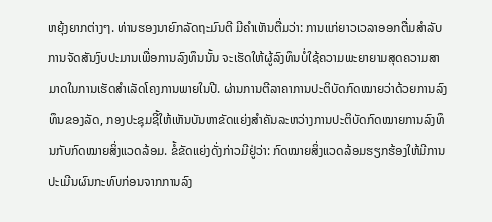ຫຍຸ້ງຍາກຕ່າງໆ. ທ່ານຮອງນາຍົກລັດຖະມົນຕີ ມີຄຳເຫັນຕື່ມວ່າ: ການແກ່ຍາວເວລາອອກຕື່ມສຳລັບການຈັດສັນງົບປະມານເພື່ອການລົງທຶນນັ້ນ ຈະເຮັດໃຫ້ຜູ້ລົງທຶນບໍ່ໃຊ້ຄວາມພະຍາຍາມສຸດຄວາມສາມາດໃນການເຮັດສຳເລັດໂຄງການພາຍໃນປີ. ຜ່ານການຕີລາຄາການປະຕິບັດກົດໝາຍວ່າດ້ວຍການລົງທຶນຂອງລັດ, ກອງປະຊຸມຊີ້ໃຫ້ເຫັນບັນຫາຂັດແຍ່ງສຳຄັນລະຫວ່າງການປະຕິບັດກົດໝາຍການລົງທຶນກັບກົດໝາຍສິ່ງແວດລ້ອມ. ຂໍ້ຂັດແຍ່ງດັ່ງກ່າວມີຢູ່ວ່າ: ກົດໝາຍສິ່ງແວດລ້ອມຮຽກຮ້ອງໃຫ້ມີການປະເມີນຜົນກະທົບກ່ອນຈາກການລົງ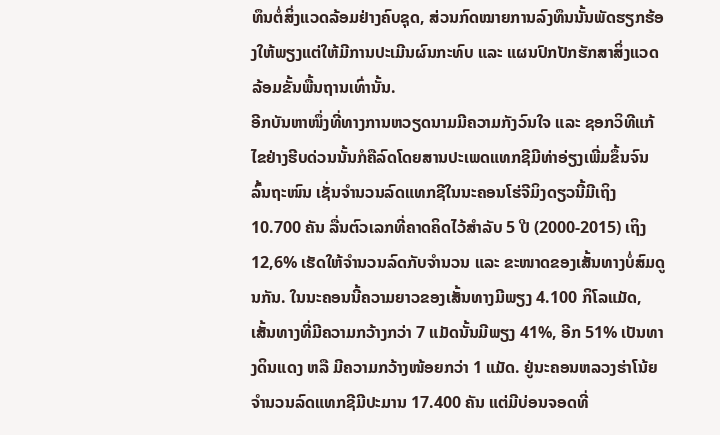ທຶນຕໍ່ສິ່ງແວດລ້ອມຢ່າງຄົບຊຸດ, ສ່ວນກົດໝາຍການລົງທຶນນັ້ນພັດຮຽກຮ້ອງໃຫ້ພຽງແຕ່ໃຫ້ມີການປະເມີນຜົນກະທົບ ແລະ ແຜນປົກປັກຮັກສາສິ່ງແວດລ້ອມຂັ້ນພື້ນຖານເທົ່ານັ້ນ.
ອີກບັນຫາໜຶ່ງທີ່ທາງການຫວຽດນາມມີຄວາມກັງວົນໃຈ ແລະ ຊອກວິທີແກ້ໄຂຢ່າງຮີບດ່ວນນັ້ນກໍຄືລົດໂດຍສານປະເພດແທກຊີມີທ່າອ່ຽງເພີ່ມຂຶ້ນຈົນລົ້ນຖະໜົນ ເຊັ່ນຈຳນວນລົດແທກຊີໃນນະຄອນໂຮ່ຈີມິງດຽວນີ້ມີເຖິງ 10.700 ຄັນ ລື່ນຕົວເລກທີ່ຄາດຄິດໄວ້ສຳລັບ 5 ປີ (2000-2015) ເຖິງ 12,6% ເຮັດໃຫ້ຈຳນວນລົດກັບຈຳນວນ ແລະ ຂະໜາດຂອງເສັ້ນທາງບໍ່ສົມດູນກັນ. ໃນນະຄອນນີ້ຄວາມຍາວຂອງເສັ້ນທາງມີພຽງ 4.100 ກິໂລແມັດ, ເສັ້ນທາງທີ່ມີຄວາມກວ້າງກວ່າ 7 ແມັດນັ້ນມີພຽງ 41%, ອີກ 51% ເປັນທາງດິນແດງ ຫລື ມີຄວາມກວ້າງໜ້ອຍກວ່າ 1 ແມັດ. ຢູ່ນະຄອນຫລວງຮ່າໂນ້ຍ ຈຳນວນລົດແທກຊີມີປະມານ 17.400 ຄັນ ແຕ່ມີບ່ອນຈອດທີ່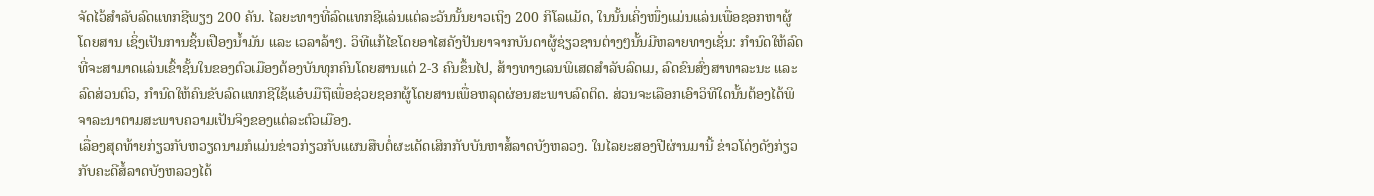ຈັດໄວ້ສຳລັບລົດແທກຊີພຽງ 200 ຄັນ. ໄລຍະທາງທີ່ລົດແທກຊີແລ່ນແຕ່ລະວັນນັ້ນຍາວເຖິງ 200 ກິໂລແມັດ, ໃນນັ້ນເຄິ່ງໜຶ່ງແມ່ນແລ່ນເພື່ອຊອກຫາຜູ້ໂດຍສານ ເຊິ່ງເປັນການຊິ້ນເປືອງນ້ຳມັນ ແລະ ເວລາລ້າໆ. ວິທີແກ້ໄຂໂດຍອາໄສຄັງປັນຍາຈາກບັນດາຜູ້ຊ່ຽວຊານຕ່າງໆນັ້ນມີຫລາຍທາງເຊັ່ນ: ກຳນົດໃຫ້ລົດທີ່ຈະສາມາດແລ່ນເຂົ້າຊັ້ນໃນຂອງຕົວເມືອງຕ້ອງບັນທຸກຄົນໂດຍສານແຕ່ 2-3 ຄົນຂຶ້ນໄປ, ສ້າງທາງເລນພິເສດສຳລັບລົດເມ, ລົດຂົນສົ່ງສາທາລະນະ ແລະ ລົດສ່ວນຕົວ, ກຳນົດໃຫ້ຄົນຂັບລົດແທກຊີໃຊ້ແອ໋ບມືຖືເພື່ອຊ່ວຍຊອກຜູ້ໂດຍສານເພື່ອຫລຸດຜ່ອນສະພາບລົດຕິດ. ສ່ວນຈະເລືອກເອົາວິທີໃດນັ້ນຕ້ອງໄດ້ພິຈາລະນາຕາມສະພາບຄວາມເປັນຈິງຂອງແຕ່ລະຕົວເມືອງ.
ເລື່ອງສຸດທ້າຍກ່ຽວກັບຫວຽດນາມກໍແມ່ນຂ່າວກ່ຽວກັບແຜນສືບຕໍ່ຜະເດັດເສິກກັບບັນຫາສໍ້ລາດບັງຫລວງ. ໃນໄລຍະສອງປີຜ່ານມານີ້ ຂ່າວໂດ່ງດັງກ່ຽວກັບຄະດີສໍ້ລາດບັງຫລວງໄດ້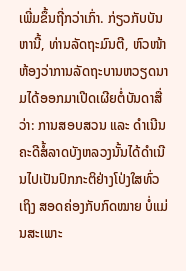ເພີ່ມຂຶ້ນຖີ່ກວ່າເກົ່າ. ກ່ຽວກັບບັນຫານີ້, ທ່ານລັດຖະມົນຕີ, ຫົວໜ້າຫ້ອງວ່າການລັດຖະບານຫວຽດນາມໄດ້ອອກມາເປີດເຜີຍຕໍ່ບັນດາສື່ວ່າ: ການສອບສວນ ແລະ ດຳເນີນຄະດີສໍ້ລາດບັງຫລວງນັ້ນໄດ້ດຳເນີນໄປເປັນປົກກະຕິຢ່າງໂປ່ງໃສທົ່ວເຖິງ ສອດຄ່ອງກັບກົດໝາຍ ບໍ່ແມ່ນສະເພາະ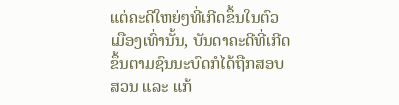ແຕ່ຄະດີໃຫຍ່ໆທີ່ເກີດຂຶ້ນໃນຕົວເມືອງເທົ່ານັ້ນ, ບັນດາຄະດີທີ່ເກີດຂຶ້ນຕາມຊົນນະບົດກໍໄດ້ຖືກສອບສວນ ແລະ ແກ້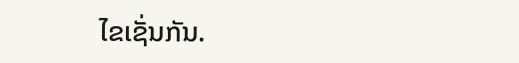ໄຂເຊັ່ນກັນ.